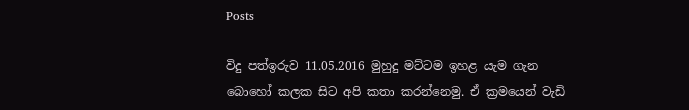Posts

විදු පත්ඉරුව 11.05.2016 මුහුදු මට්‌ටම ඉහළ යැම ගැන බොහෝ කලක සිට අපි කතා කරන්නෙමු. ඒ ක්‍රමයෙන් වැඩි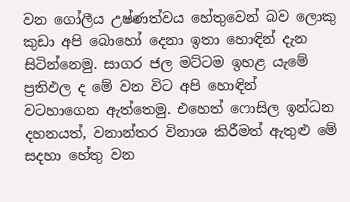වන ගෝලීය උෂ්ණත්වය හේතුවෙන් බව ලොකු කුඩා අපි බොහෝ දෙනා ඉතා හොඳින් දැන සිටින්නෙමු. සාගර ජල මට්‌ටම ඉහළ යැමේ ප්‍රතිඵල ද මේ වන විට අපි හොඳින් වටහාගෙන ඇත්තෙමු. එහෙත් ෆොසිල ඉන්ධන දහනයත්, වනාන්තර විනාශ කිරීමත් ඇතුළු මේ සදහා හේතු වන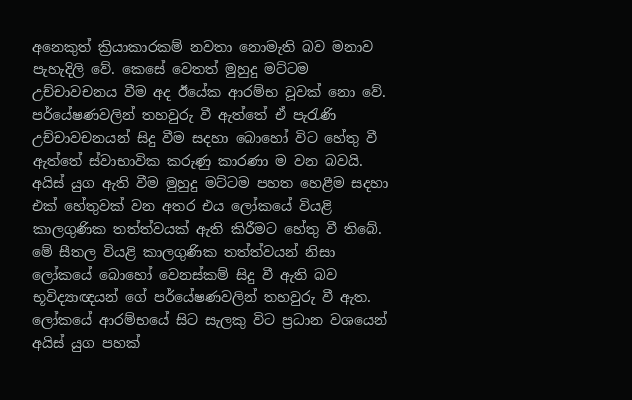අනෙකුත් ක්‍රියාකාරකම් නවතා නොමැති බව මනාව පැහැදිලි වේ. කෙසේ වෙතත් මුහුදු මට්‌ටම උච්චාවචනය වීම අද ඊයේක ආරම්භ වූවක්‌ නො වේ. පර්යේෂණවලින් තහවුරු වී ඇත්තේ ඒ පැරැණි උච්චාවචනයන් සිදු වීම සදහා බොහෝ විට හේතු වී ඇත්තේ ස්‌වාභාවික කරුණු කාරණා ම වන බවයි. අයිස්‌ යුග ඇති වීම මුහුදු මට්‌ටම පහත හෙළීම සදහා එක්‌ හේතුවක්‌ වන අතර එය ලෝකයේ වියළි කාලගුණික තත්ත්වයක්‌ ඇති කිරීමට හේතු වී තිබේ. මේ සීතල වියළි කාලගුණික තත්ත්වයන් නිසා ලෝකයේ බොහෝ වෙනස්‌කම් සිදු වී ඇති බව භූවිද්‍යාඥයන් ගේ පර්යේෂණවලින් තහවුරු වී ඇත. ලෝකයේ ආරම්භයේ සිට සැලකු විට ප්‍රධාන වශයෙන් අයිස්‌ යුග පහක්‌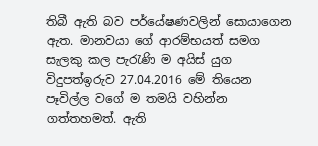තිබී ඇති බව පර්යේෂණවලින් සොයාගෙන ඇත. මානවයා ගේ ආරම්භයත් සමග සැලකු කල පැරැණි ම අයිස්‌ යුග
විදුපත්ඉරුව 27.04.2016 මේ තියෙන පෑවිල්ල වගේ ම තමයි වහින්න ගත්තහමත්. ඇති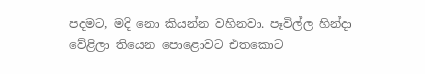පදමට, මදි නො කියන්න වහිනවා. පෑවිල්ල හින්දා වේළිලා තියෙන පොළොවට එතකොට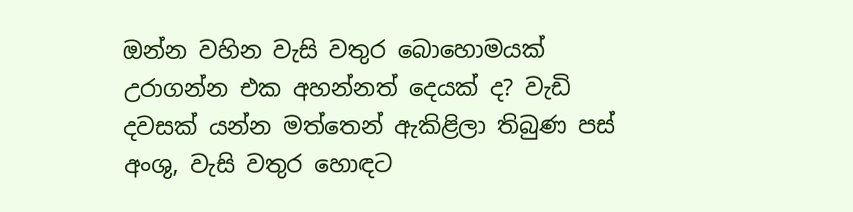ඔන්න වහින වැසි වතුර බොහොමයක්‌ උරාගන්න එක අහන්නත් දෙයක්‌ ද? වැඩි දවසක්‌ යන්න මත්තෙන් ඇකිළිලා තිබුණ පස්‌ අංශු, වැසි වතුර හොඳට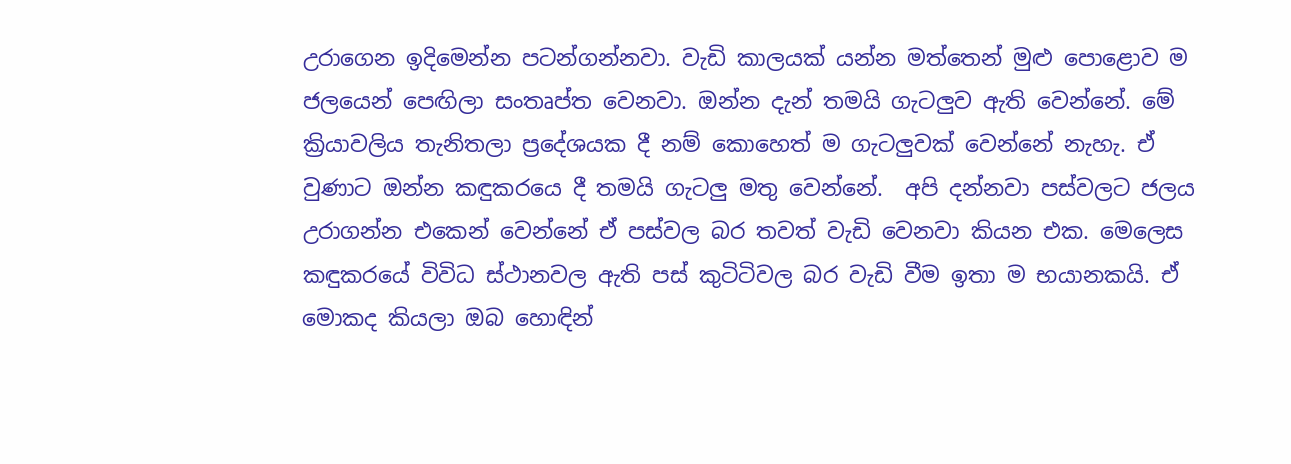උරාගෙන ඉදිමෙන්න පටන්ගන්නවා. වැඩි කාලයක්‌ යන්න මත්තෙන් මුළු පොළොව ම ජලයෙන් පෙඟිලා සංතෘප්ත වෙනවා. ඔන්න දැන් තමයි ගැටලුව ඇති වෙන්නේ. මේ ක්‍රියාවලිය තැනිතලා ප්‍රදේශයක දී නම් කොහෙත් ම ගැටලුවක්‌ වෙන්නේ නැහැ. ඒ වුණාට ඔන්න කඳුකරයෙ දී තමයි ගැටලු මතු වෙන්නේ.  අපි දන්නවා පස්‌වලට ජලය උරාගන්න එකෙන් වෙන්නේ ඒ පස්‌වල බර තවත් වැඩි වෙනවා කියන එක. මෙලෙස කඳුකරයේ විවිධ ස්‌ථානවල ඇති පස්‌ කුටිටිවල බර වැඩි වීම ඉතා ම භයානකයි. ඒ මොකද කියලා ඔබ හොඳින්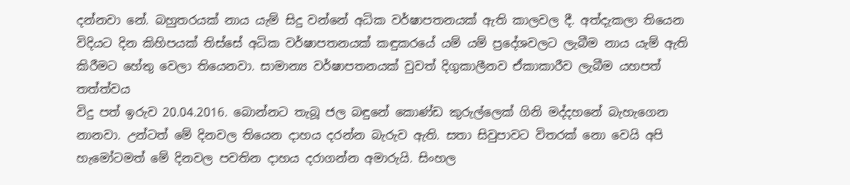දන්නවා නේ. බහුතරයක්‌ නාය යැම් සිදු වන්නේ අධික වර්ෂාපතනයක්‌ ඇති කාලවල දී. අත්දැකලා තියෙන විදියට දින කිහිපයක්‌ තිස්‌සේ අධික වර්ෂාපතනයක්‌ කඳුකරයේ යම් යම් ප්‍රදේශවලට ලැබීම නාය යැම් ඇති කිරීමට හේතු වෙලා තියෙනවා. සාමාන්‍ය වර්ෂාපතනයක්‌ වුවත් දිගුකාලීනව ඒකාකාරීව ලැබීම යහපත් තත්ත්වය
විදු පත් ඉරුව 20.04.2016. බොන්නට තැබූ ජල බඳුනේ කොණ්‌ඩ කුරුල්ලෙක්‌ ගිනි මද්දහනේ බැහැගෙන නානවා. උන්ටත් මේ දිනවල තියෙන දාහය දරන්න බැරුව ඇති. සතා සිවුපාවට විතරක්‌ නො වෙයි අපි හැමෝටමත් මේ දිනවල පවතින දාහය දරාගන්න අමාරුයි. සිංහල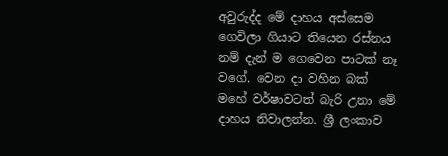අවුරුද්ද මේ දාහය අස්‌සෙම ගෙවිලා ගියාට තියෙන රස්‌නය නම් දැන් ම ගෙවෙන පාටක්‌ නෑ වගේ. වෙන දා වහින බක්‌ මහේ වර්ෂාවටත් බැරි උනා මේ දාහය නිවාලන්න. ශ්‍රී ලංකාව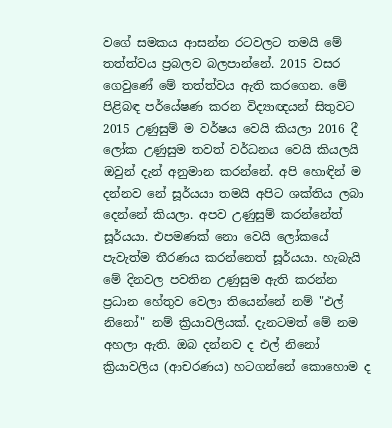වගේ සමකය ආසන්න රටවලට තමයි මේ තත්ත්වය ප්‍රබලව බලපාන්නේ. 2015 වසර ගෙවුණේ මේ තත්ත්වය ඇති කරගෙන. මේ පිළිබඳ පර්යේෂණ කරන විද්‍යාඥයන් සිතුවට 2015 උණුසුම් ම වර්ෂය වෙයි කියලා 2016 දී ලෝක උණුසුම තවත් වර්ධනය වෙයි කියලයි ඔවුන් දැන් අනුමාන කරන්නේ. අපි හොඳින් ම දන්නව නේ සූර්යයා තමයි අපිට ශක්‌තිය ලබා දෙන්නේ කියලා. අපව උණුසුම් කරන්නේත් සූර්යයා. එපමණක්‌ නො වෙයි ලෝකයේ පැවැත්ම තීරණය කරන්නෙත් සූර්යයා. හැබැයි මේ දිනවල පවතින උණුසුම ඇති කරන්න ප්‍රධාන හේතුව වෙලා තියෙන්නේ නම් "එල් නිනෝ" නම් ක්‍රියාවලියක්‌. දැනටමත් මේ නම අහලා ඇති. ඔබ දන්නව ද එල් නිනෝ ක්‍රියාවලිය (ආචරණය) හටගන්නේ කොහොම ද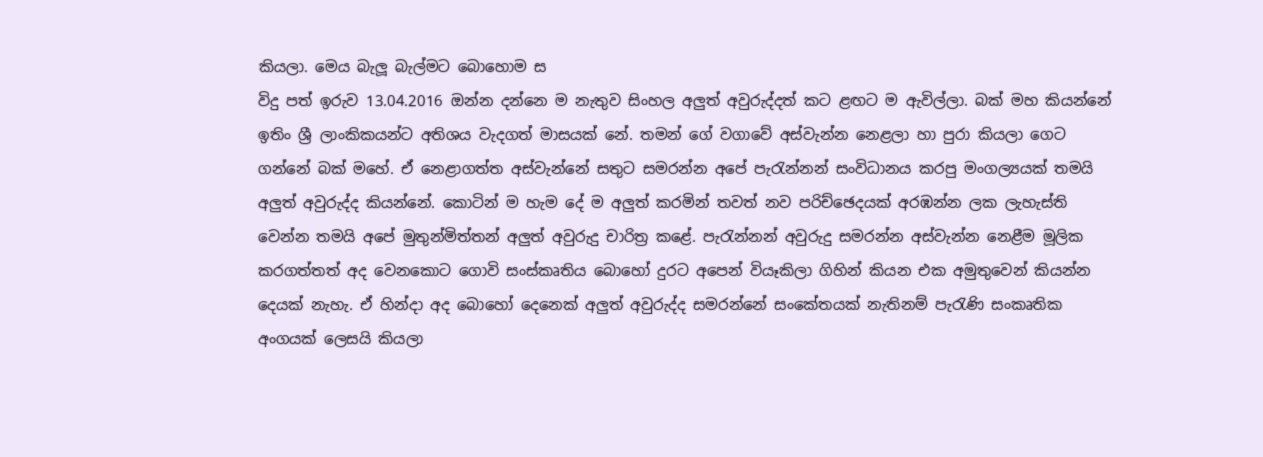කියලා. මෙය බැලූ බැල්මට බොහොම ස
විදු පත් ඉරුව 13.04.2016 ඔන්න දන්නෙ ම නැතුව සිංහල අලුත් අවුරුද්දත් කට ළඟට ම ඇවිල්ලා. බක්‌ මහ කියන්නේ ඉතිං ශ්‍රී ලාංකිකයන්ට අතිශය වැදගත් මාසයක්‌ නේ. තමන් ගේ වගාවේ අස්‌වැන්න නෙළලා හා පුරා කියලා ගෙට ගන්නේ බක්‌ මහේ. ඒ නෙළාගත්ත අස්‌වැන්නේ සතුට සමරන්න අපේ පැරැන්නන් සංවිධානය කරපු මංගල්‍යයක්‌ තමයි අලුත් අවුරුද්ද කියන්නේ. කොටින් ම හැම දේ ම අලුත් කරමින් තවත් නව පරිච්ඡෙදයක්‌ අරඹන්න ලක ලැහැස්‌ති වෙන්න තමයි අපේ මුතුන්මිත්තන් අලුත් අවුරුදු චාරිත්‍ර කළේ. පැරැන්නන් අවුරුදු සමරන්න අස්‌වැන්න නෙළීම මූලික කරගත්තත් අද වෙනකොට ගොවි සංස්‌කෘතිය බොහෝ දුරට අපෙන් වියෑකිලා ගිහින් කියන එක අමුතුවෙන් කියන්න දෙයක්‌ නැහැ. ඒ හින්දා අද බොහෝ දෙනෙක්‌ අලුත් අවුරුද්ද සමරන්නේ සංකේතයක්‌ නැතිනම් පැරැණි සංකෘතික අංගයක්‌ ලෙසයි කියලා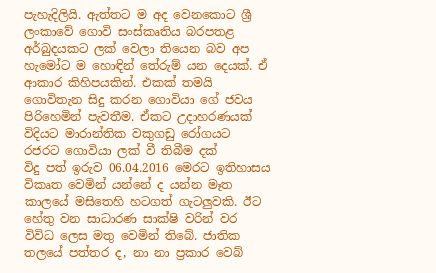පැහැදිලියි. ඇත්තට ම අද වෙනකොට ශ්‍රී ලංකාවේ ගොවි සංස්‌කෘතිය බරපතළ අර්බුදයකට ලක්‌ වෙලා තියෙන බව අප හැමෝට ම හොඳින් තේරුම් යන දෙයක්‌. ඒ ආකාර කිහිපයකින්. එකක්‌ තමයි ගොවිතැන සිදු කරන ගොවියා ගේ ජවය පිරිහෙමින් පැවතීම. ඒකට උදාහරණයක්‌ විදියට මාරාන්තික වකුගඩු රෝගයට රජරට ගොවියා ලක්‌ වී තිබීම දක්
විදු පත් ඉරුව 06.04.2016 මෙරට ඉතිහාසය විකෘත වෙමින් යන්නේ ද යන්න මෑත කාලයේ මසිතෙහි හටගත් ගැටලුවකි. ඊට හේතු වන සාධාරණ සාක්‌ෂි වරින් වර විවිධ ලෙස මතු වෙමින් තිබේ. ජාතික තලයේ පත්තර ද, නා නා ප්‍රකාර වෙබ්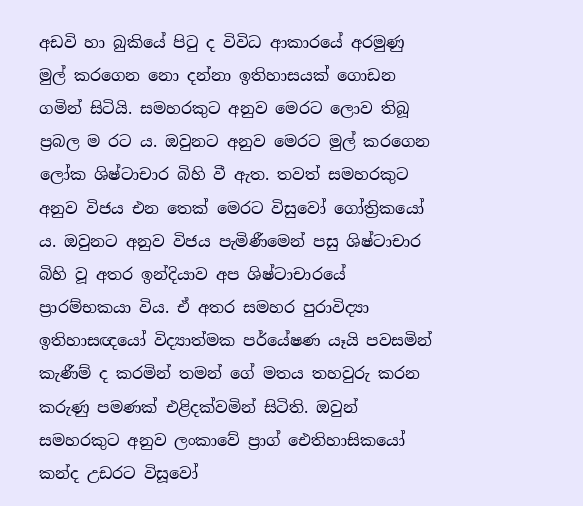අඩවි හා බුකියේ පිටු ද විවිධ ආකාරයේ අරමුණු මුල් කරගෙන නො දන්නා ඉතිහාසයක්‌ ගොඩන ගමින් සිටියි. සමහරකුට අනුව මෙරට ලොව තිබූ ප්‍රබල ම රට ය. ඔවුනට අනුව මෙරට මුල් කරගෙන ලෝක ශිෂ්ටාචාර බිහි වී ඇත. තවත් සමහරකුට අනුව විජය එන තෙක්‌ මෙරට විසුවෝ ගෝත්‍රිකයෝ ය. ඔවුනට අනුව විජය පැමිණීමෙන් පසු ශිෂ්ටාචාර බිහි වූ අතර ඉන්දියාව අප ශිෂ්ටාචාරයේ ප්‍රාරම්භකයා විය. ඒ අතර සමහර පුරාවිද්‍යා ඉතිහාසඥයෝ විද්‍යාත්මක පර්යේෂණ යෑයි පවසමින් කැණීම් ද කරමින් තමන් ගේ මතය තහවුරු කරන කරුණු පමණක්‌ එළිදක්‌වමින් සිටිති. ඔවුන් සමහරකුට අනුව ලංකාවේ ප්‍රාග් ඓතිහාසිකයෝ කන්ද උඩරට විසූවෝ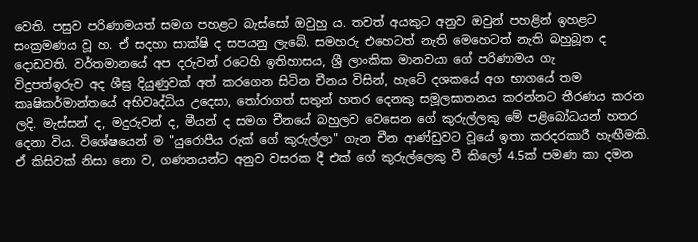වෙති. පසුව පරිණාමයත් සමග පහළට බැස්‌සෝ ඔවුහු ය. තවත් අයකුට අනුව ඔවුන් පහළින් ඉහළට සංක්‍රමණය වූ හ. ඒ සදහා සාක්‌ෂි ද සපයනු ලැබේ. සමහරු එහෙටත් නැති මෙහෙටත් නැති බහුබූත ද දොඩවති. වර්තමානයේ අප දරුවන් රටෙහි ඉතිහාසය, ශ්‍රී ලාංකික මානවයා ගේ පරිණාමය ගැ
විදුපත්ඉරුව අද ශීඝ්‍ර දියුණුවක්‌ අත් කරගෙන සිටින චීනය විසින්, හැටේ දශකයේ අග භාගයේ තම කෘෂිකර්මාන්තයේ අභිවෘද්ධිය උදෙසා, තෝරාගත් සතුන් හතර දෙනකු සමූලඝාතනය කරන්නට තීරණය කරන ලදි. මැස්‌සන් ද, මදුරුවන් ද, මීයන් ද සමග චීනයේ බහුලව වෙසෙන ගේ කුරුල්ලකු මේ පළිබෝධයන් හතර දෙනා විය. විශේෂයෙන් ම "යුරොපීය රුක්‌ ගේ කුරුල්ලා" ගැන චීන ආණ්‌ඩුවට වූයේ ඉතා කරදරකාරී හැඟීමකි. ඒ කිසිවක්‌ නිසා නො ව, ගණනයන්ට අනුව වසරක දී එක්‌ ගේ කුරුල්ලෙකු වී කිලෝ 4.5ක්‌ පමණ කා දමන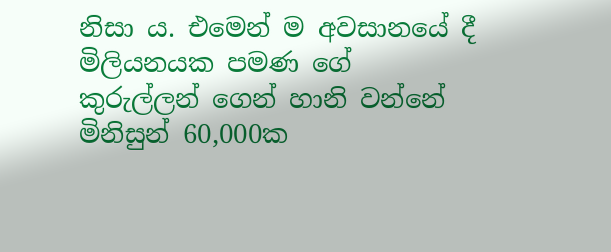නිසා ය. එමෙන් ම අවසානයේ දී මිලියනයක පමණ ගේ කුරුල්ලන් ගෙන් හානි වන්නේ මිනිසුන් 60,000ක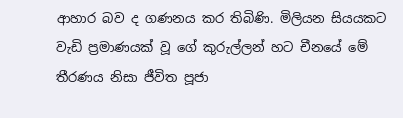ආහාර බව ද ගණනය කර තිබිණි. මිලියන සියයකට වැඩි ප්‍රමාණයක්‌ වූ ගේ කුරුල්ලන් හට චීනයේ මේ තීරණය නිසා ජීවිත පූජා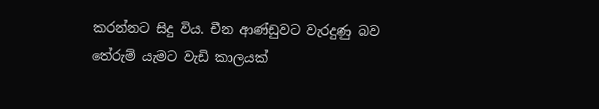කරන්නට සිදු විය. චීන ආණ්‌ඩුවට වැරදුණු බව තේරුම් යැමට වැඩි කාලයක්‌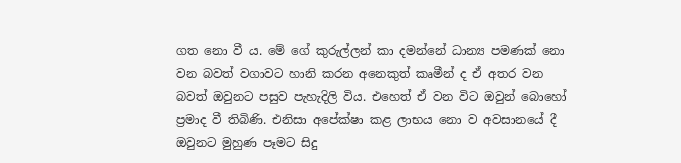ගත නො වී ය. මේ ගේ කුරුල්ලන් කා දමන්නේ ධාන්‍ය පමණක්‌ නො වන බවත් වගාවට හානි කරන අනෙකුත් කෘමීන් ද ඒ අතර වන බවත් ඔවුනට පසුව පැහැදිලි විය. එහෙත් ඒ වන විට ඔවුන් බොහෝ ප්‍රමාද වී තිබිණි. එනිසා අපේක්‌ෂා කළ ලාභය නො ව අවසානයේ දී ඔවුනට මුහුණ පෑමට සිදු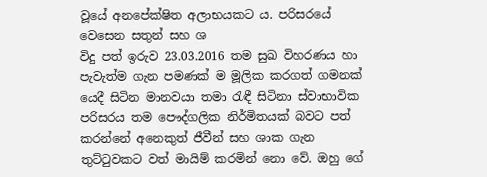වූයේ අනපේක්‌ෂිත අලාභයකට ය. පරිසරයේ වෙසෙන සතුන් සහ ශ
විදු පත් ඉරුව 23.03.2016 තම සුඛ විහරණය හා පැවැත්ම ගැන පමණක්‌ ම මූලික කරගත් ගමනක්‌ යෙදී සිටින මානවයා තමා රැඳී සිටිනා ස්‌වාභාවික පරිසරය තම පෞද්ගලික නිර්මිතයක්‌ බවට පත් කරන්නේ අනෙකුත් ජීවීන් සහ ශාක ගැන තුට්‌ටුවකට වත් මායිම් කරමින් නො වේ. ඔහු ගේ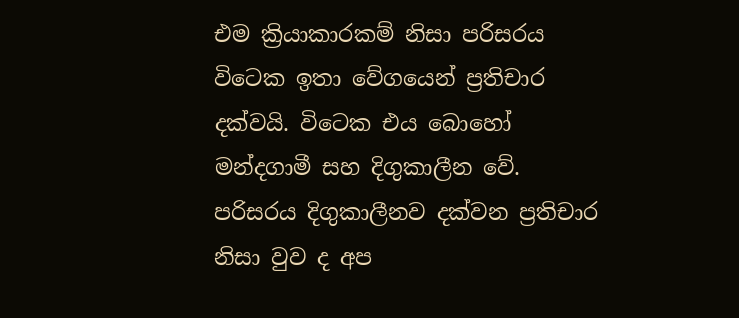එම ක්‍රියාකාරකම් නිසා පරිසරය විටෙක ඉතා වේගයෙන් ප්‍රතිචාර දක්‌වයි. විටෙක එය බොහෝ මන්දගාමී සහ දිගුකාලීන වේ. පරිසරය දිගුකාලීනව දක්‌වන ප්‍රතිචාර නිසා වුව ද අප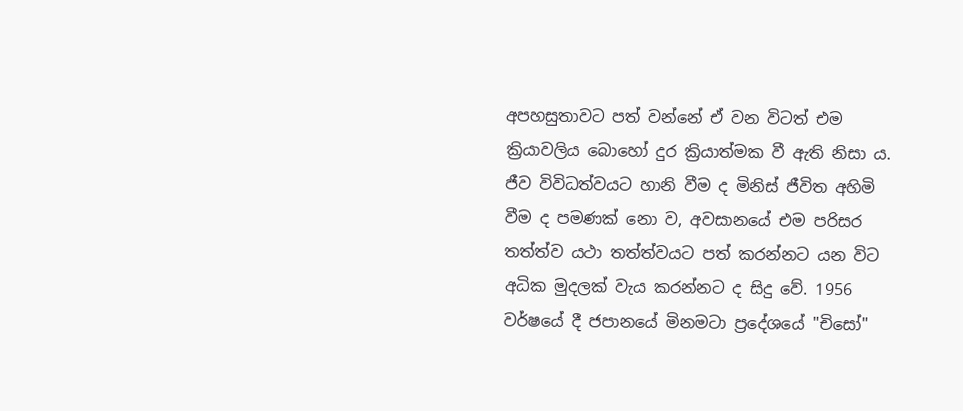අපහසුතාවට පත් වන්නේ ඒ වන විටත් එම ක්‍රියාවලිය බොහෝ දුර ක්‍රියාත්මක වී ඇති නිසා ය. ජීව විවිධත්වයට හානි වීම ද මිනිස්‌ ජීවිත අහිමි වීම ද පමණක්‌ නො ව, අවසානයේ එම පරිසර තත්ත්ව යථා තත්ත්වයට පත් කරන්නට යන විට අධික මුදලක්‌ වැය කරන්නට ද සිදු වේ. 1956 වර්ෂයේ දී ජපානයේ මිනමටා ප්‍රදේශයේ "චිසෝ"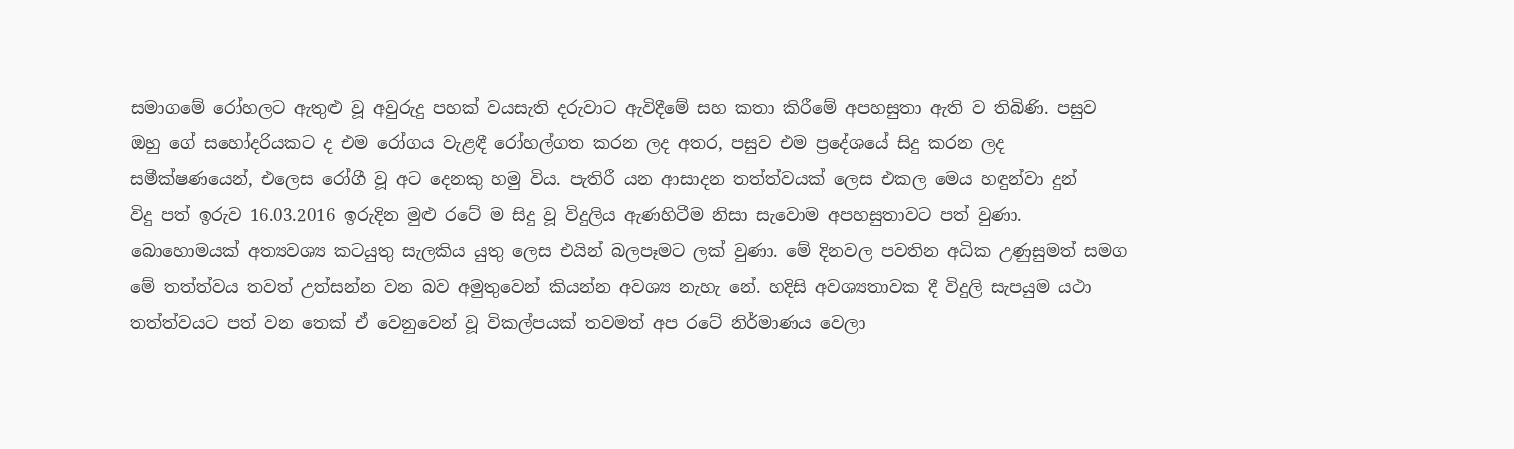සමාගමේ රෝහලට ඇතුළු වූ අවුරුදු පහක්‌ වයසැති දරුවාට ඇවිදීමේ සහ කතා කිරීමේ අපහසුතා ඇති ව තිබිණි. පසුව ඔහු ගේ සහෝදරියකට ද එම රෝගය වැළඳී රෝහල්ගත කරන ලද අතර, පසුව එම ප්‍රදේශයේ සිදු කරන ලද සමීක්‌ෂණයෙන්, එලෙස රෝගී වූ අට දෙනකු හමු විය. පැතිරී යන ආසාදන තත්ත්වයක්‌ ලෙස එකල මෙය හඳුන්වා දුන්
විදු පත් ඉරුව 16.03.2016 ඉරුදින මුළු රටේ ම සිදු වූ විදුලිය ඇණහිටීම නිසා සැවොම අපහසුතාවට පත් වුණා. බොහොමයක්‌ අත්‍යවශ්‍ය කටයුතු සැලකිය යුතු ලෙස එයින් බලපෑමට ලක්‌ වුණා. මේ දිනවල පවතින අධික උණුසුමත් සමග මේ තත්ත්වය තවත් උත්සන්න වන බව අමුතුවෙන් කියන්න අවශ්‍ය නැහැ නේ. හදිසි අවශ්‍යතාවක දී විදුලි සැපයුම යථා තත්ත්වයට පත් වන තෙක්‌ ඒ වෙනුවෙන් වූ විකල්පයක්‌ තවමත් අප රටේ නිර්මාණය වෙලා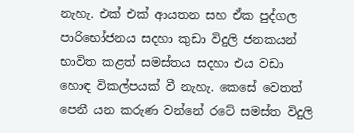නැහැ. එක්‌ එක්‌ ආයතන සහ ඒක පුද්ගල පාරිභෝජනය සදහා කුඩා විදුලි ජනකයන් භාවිත කළත් සමස්‌තය සදහා එය වඩා හොඳ විකල්පයක්‌ වී නැහැ. කෙසේ වෙතත් පෙනී යන කරුණ වන්නේ රටේ සමස්‌ත විදුලි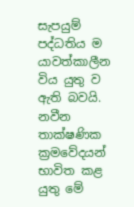සැපයුම් පද්ධතිය ම යාවත්කාලීන විය යුතු ව ඇති බවයි. නවීන තාක්‌ෂණික ක්‍රමවේදයන් භාවිත කළ යුතු මේ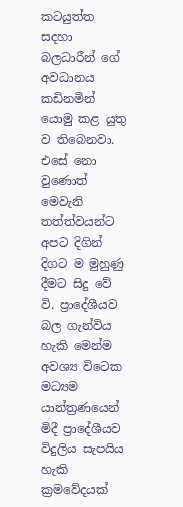කටයුත්ත සදහා බලධාරීන් ගේ අවධානය කඩිනමින් යොමු කළ යුතු ව තිබෙනවා. එසේ නො වුණොත් මෙවැනි තත්ත්වයන්ට අපට දිගින් දිගට ම මුහුණු දීමට සිදු වේ වි. ප්‍රාදේශීයව බල ගැන්විය හැකි මෙන්ම අවශ්‍ය විටෙක මධ්‍යම යාන්ත්‍රණයෙන් මිදී ප්‍රාදේශීයව විදුලිය සැපයිය හැකි ක්‍රමවේදයක්‌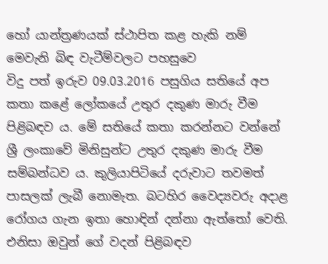හෝ යාන්ත්‍රණයක්‌ ස්‌ථාපිත කළ හැකි නම් මෙවැනි බිඳ වැටීම්වලට පහසුවෙ
විදු පත් ඉරුව 09.03.2016 පසුගිය සතියේ අප කතා කළේ ලෝකයේ උතුර දකුණ මාරු වීම පිළිබඳව ය. මේ සතියේ කතා කරන්නට වන්නේ ශ්‍රී ලංකාවේ මිනිසුන්ට උතුර දකුණ මාරු වීම සම්බන්ධව ය. කුලියාපිටියේ දරුවාට තවමත් පාසලක්‌ ලැබී නොමැත. බටහිර වෛද්‍යවරු අදාළ රෝගය ගැන ඉතා හොඳින් දන්නා ඇත්තෝ වෙති. එනිසා ඔවුන් ගේ වදන් පිළිබඳව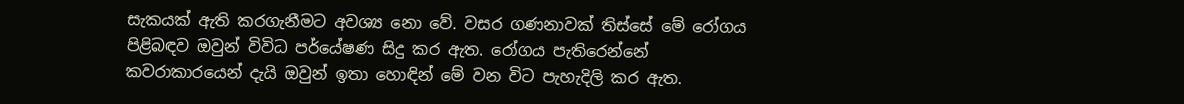සැකයක්‌ ඇති කරගැනීමට අවශ්‍ය නො වේ. වසර ගණනාවක්‌ තිස්‌සේ මේ රෝගය පිළිබඳව ඔවුන් විවිධ පර්යේෂණ සිදු කර ඇත. රෝගය පැතිරෙන්නේ කවරාකාරයෙන් දැයි ඔවුන් ඉතා හොඳින් මේ වන විට පැහැදිලි කර ඇත.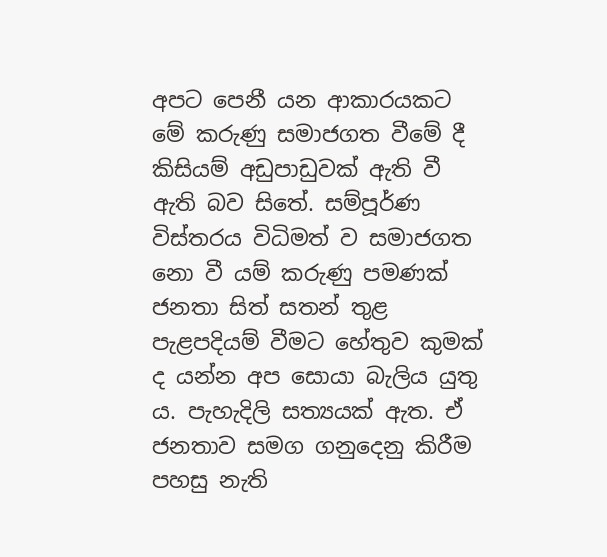අපට පෙනී යන ආකාරයකට මේ කරුණු සමාජගත වීමේ දී කිසියම් අඩුපාඩුවක්‌ ඇති වී ඇති බව සිතේ. සම්පූර්ණ විස්‌තරය විධිමත් ව සමාජගත නො වී යම් කරුණු පමණක්‌ ජනතා සිත් සතන් තුළ පැළපදියම් වීමට හේතුව කුමක්‌ ද යන්න අප සොයා බැලිය යුතු ය. පැහැදිලි සත්‍යයක්‌ ඇත. ඒ ජනතාව සමග ගනුදෙනු කිරීම පහසු නැති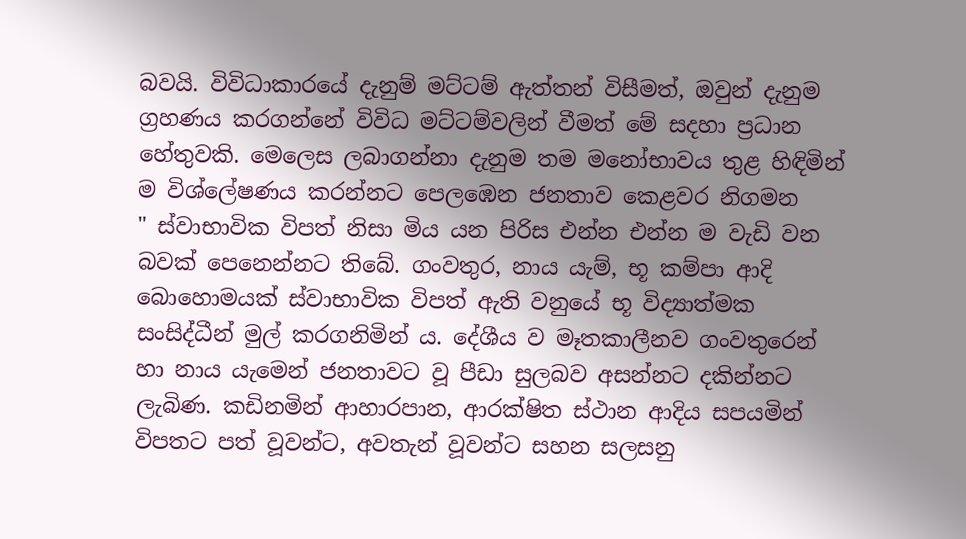බවයි. විවිධාකාරයේ දැනුම් මට්‌ටම් ඇත්තන් විසීමත්, ඔවුන් දැනුම ග්‍රහණය කරගන්නේ විවිධ මට්‌ටම්වලින් වීමත් මේ සදහා ප්‍රධාන හේතුවකි. මෙලෙස ලබාගන්නා දැනුම තම මනෝභාවය තුළ හිඳිමින් ම විශ්ලේෂණය කරන්නට පෙලඹෙන ජනතාව කෙළවර නිගමන
" ස්‌වාභාවික විපත් නිසා මිය යන පිරිස එන්න එන්න ම වැඩි වන බවක්‌ පෙනෙන්නට තිබේ. ගංවතුර, නාය යැම්, භූ කම්පා ආදි බොහොමයක්‌ ස්‌වාභාවික විපත් ඇති වනුයේ භූ විද්‍යාත්මක සංසිද්ධීන් මුල් කරගනිමින් ය. දේශීය ව මෑතකාලීනව ගංවතුරෙන් හා නාය යැමෙන් ජනතාවට වූ පීඩා සුලබව අසන්නට දකින්නට ලැබිණ. කඩිනමින් ආහාරපාන, ආරක්‌ෂිත ස්‌ථාන ආදිය සපයමින් විපතට පත් වූවන්ට, අවතැන් වූවන්ට සහන සලසනු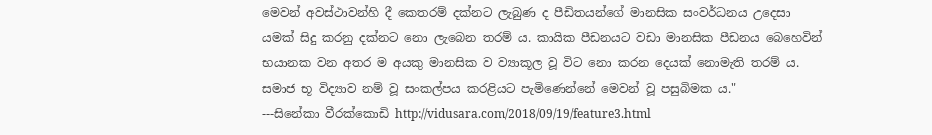මෙවන් අවස්‌ථාවන්හි දී කෙතරම් දක්‌නට ලැබුණ ද පීඩිතයන්ගේ මානසික සංවර්ධනය උදෙසා යමක්‌ සිදු කරනු දක්‌නට නො ලැබෙන තරම් ය. කායික පීඩනයට වඩා මානසික පීඩනය බෙහෙවින් භයානක වන අතර ම අයකු මානසික ව ව්‍යාකූල වූ විට නො කරන දෙයක්‌ නොමැති තරම් ය. සමාජ භූ විද්‍යාව නම් වූ සංකල්පය කරළියට පැමිණෙන්නේ මෙවන් වූ පසුබිමක ය."                                                            ---සිනේකා වීරක්‌කොඩි http://vidusara.com/2018/09/19/feature3.html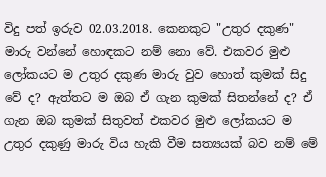විදු පත් ඉරුව 02.03.2018. කෙනකුට "උතුර දකුණ" මාරු වන්නේ හොඳකට නම් නො වේ. එකවර මුළු ලෝකයට ම උතුර දකුණ මාරු වුව හොත් කුමක්‌ සිදු වේ ද? ඇත්තට ම ඔබ ඒ ගැන කුමක්‌ සිතන්නේ ද? ඒ ගැන ඔබ කුමක්‌ සිතුවත් එකවර මුළු ලෝකයට ම උතුර දකුණු මාරු විය හැකි වීම සත්‍යයක්‌ බව නම් මේ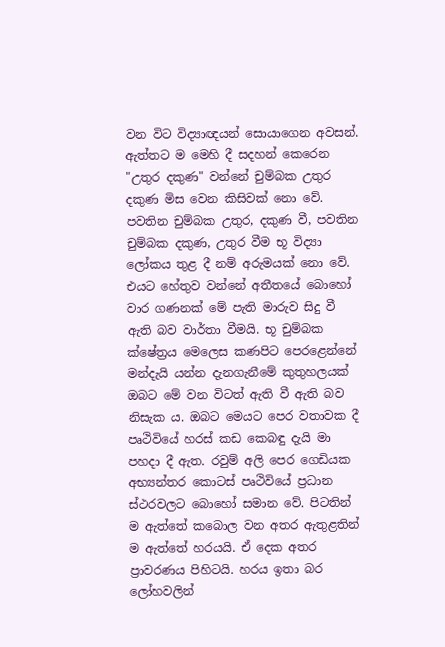වන විට විද්‍යාඥයන් සොයාගෙන අවසන්. ඇත්තට ම මෙහි දී සදහන් කෙරෙන "උතුර දකුණ" වන්නේ චුම්බක උතුර දකුණ මිස වෙන කිසිවක්‌ නො වේ. පවතින චුම්බක උතුර, දකුණ වී, පවතින චුම්බක දකුණ, උතුර වීම භූ විද්‍යා ලෝකය තුළ දී නම් අරුමයක්‌ නො වේ. එයට හේතුව වන්නේ අතීතයේ බොහෝ වාර ගණනක්‌ මේ පැති මාරුව සිදු වී ඇති බව වාර්තා වීමයි. භූ චුම්බක ක්‌ෂේත්‍රය මෙලෙස කණපිට පෙරළෙන්නේ මන්දැයි යන්න දැනගැනීමේ කුතුහලයක්‌ ඔබට මේ වන විටත් ඇති වී ඇති බව නිසැක ය. ඔබට මෙයට පෙර වතාවක දී පෘථිවියේ හරස්‌ කඩ කෙබඳු දැයි මා පහදා දී ඇත. රවුම් අලි පෙර ගෙඩියක අභ්‍යන්තර කොටස්‌ පෘථිවියේ ප්‍රධාන ස්‌ථරවලට බොහෝ සමාන වේ. පිටතින් ම ඇත්තේ කබොල වන අතර ඇතුළතින් ම ඇත්තේ හරයයි. ඒ දෙක අතර ප්‍රාවරණය පිහිටයි. හරය ඉතා බර ලෝහවලින්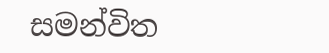සමන්විත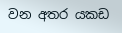වන අතර යකඩ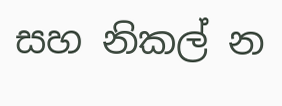සහ නිකල් න